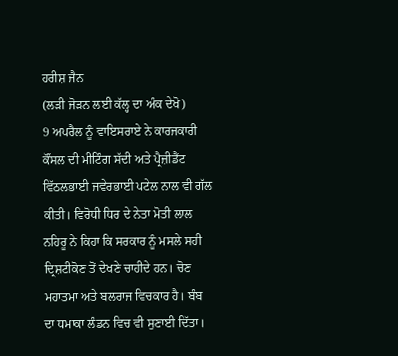ਹਰੀਸ਼ ਜੈਨ
(ਲੜੀ ਜੋੜਨ ਲਈ ਕੱਲ੍ਹ ਦਾ ਅੰਕ ਦੇਖੋ)
9 ਅਪਰੈਲ ਨੂੰ ਵਾਇਸਰਾਏ ਨੇ ਕਾਰਜਕਾਰੀ ਕੌਂਸਲ ਦੀ ਮੀਟਿੰਗ ਸੱਦੀ ਅਤੇ ਪ੍ਰੈਜ਼ੀਡੈਂਟ ਵਿੱਠਲਭਾਈ ਜਵੇਰਭਾਈ ਪਟੇਲ ਨਾਲ ਵੀ ਗੱਲ ਕੀਤੀ। ਵਿਰੋਧੀ ਧਿਰ ਦੇ ਨੇਤਾ ਮੋਤੀ ਲਾਲ ਨਹਿਰੂ ਨੇ ਕਿਹਾ ਕਿ ਸਰਕਾਰ ਨੂੰ ਮਸਲੇ ਸਹੀ ਦ੍ਰਿਸ਼ਟੀਕੋਣ ਤੋਂ ਦੇਖਣੇ ਚਾਹੀਦੇ ਹਨ। ਚੋਣ ਮਹਾਤਮਾ ਅਤੇ ਬਲਰਾਜ ਵਿਚਕਾਰ ਹੈ। ਬੰਬ ਦਾ ਧਮਾਕਾ ਲੰਡਨ ਵਿਚ ਵੀ ਸੁਣਾਈ ਦਿੱਤਾ।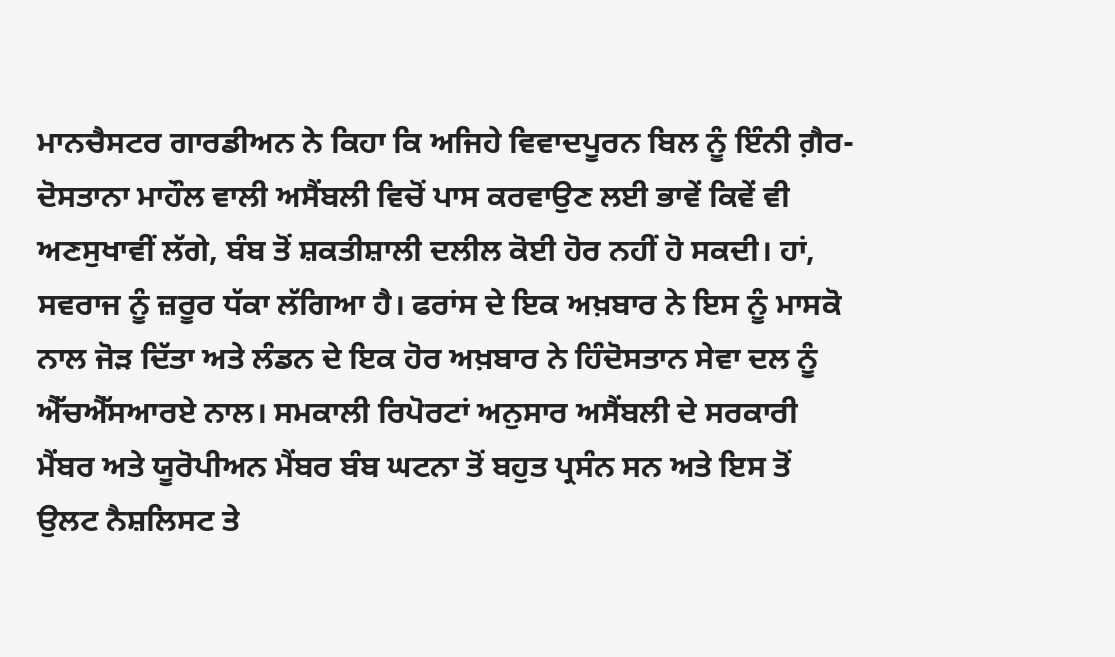ਮਾਨਚੈਸਟਰ ਗਾਰਡੀਅਨ ਨੇ ਕਿਹਾ ਕਿ ਅਜਿਹੇ ਵਿਵਾਦਪੂਰਨ ਬਿਲ ਨੂੰ ਇੰਨੀ ਗ਼ੈਰ-ਦੋਸਤਾਨਾ ਮਾਹੌਲ ਵਾਲੀ ਅਸੈਂਬਲੀ ਵਿਚੋਂ ਪਾਸ ਕਰਵਾਉਣ ਲਈ ਭਾਵੇਂ ਕਿਵੇਂ ਵੀ ਅਣਸੁਖਾਵੀਂ ਲੱਗੇ, ਬੰਬ ਤੋਂ ਸ਼ਕਤੀਸ਼ਾਲੀ ਦਲੀਲ ਕੋਈ ਹੋਰ ਨਹੀਂ ਹੋ ਸਕਦੀ। ਹਾਂ, ਸਵਰਾਜ ਨੂੰ ਜ਼ਰੂਰ ਧੱਕਾ ਲੱਗਿਆ ਹੈ। ਫਰਾਂਸ ਦੇ ਇਕ ਅਖ਼ਬਾਰ ਨੇ ਇਸ ਨੂੰ ਮਾਸਕੋ ਨਾਲ ਜੋੜ ਦਿੱਤਾ ਅਤੇ ਲੰਡਨ ਦੇ ਇਕ ਹੋਰ ਅਖ਼ਬਾਰ ਨੇ ਹਿੰਦੋਸਤਾਨ ਸੇਵਾ ਦਲ ਨੂੰ ਐੱਚਐੱਸਆਰਏ ਨਾਲ। ਸਮਕਾਲੀ ਰਿਪੋਰਟਾਂ ਅਨੁਸਾਰ ਅਸੈਂਬਲੀ ਦੇ ਸਰਕਾਰੀ ਮੈਂਬਰ ਅਤੇ ਯੂਰੋਪੀਅਨ ਮੈਂਬਰ ਬੰਬ ਘਟਨਾ ਤੋਂ ਬਹੁਤ ਪ੍ਰਸੰਨ ਸਨ ਅਤੇ ਇਸ ਤੋਂ ਉਲਟ ਨੈਸ਼ਲਿਸਟ ਤੇ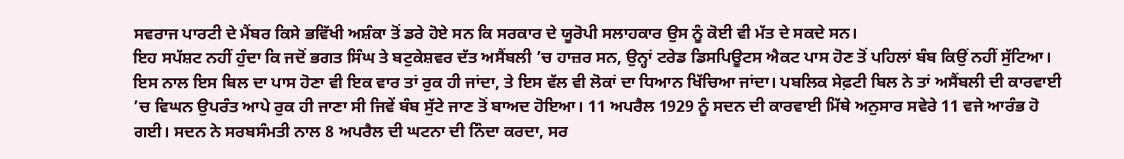ਸਵਰਾਜ ਪਾਰਟੀ ਦੇ ਮੈਂਬਰ ਕਿਸੇ ਭਵਿੱਖੀ ਅਸ਼ੰਕਾ ਤੋਂ ਡਰੇ ਹੋਏ ਸਨ ਕਿ ਸਰਕਾਰ ਦੇ ਯੂਰੋਪੀ ਸਲਾਹਕਾਰ ਉਸ ਨੂੰ ਕੋਈ ਵੀ ਮੱਤ ਦੇ ਸਕਦੇ ਸਨ।
ਇਹ ਸਪੱਸ਼ਟ ਨਹੀਂ ਹੁੰਦਾ ਕਿ ਜਦੋਂ ਭਗਤ ਸਿੰਘ ਤੇ ਬਟੁਕੇਸ਼ਵਰ ਦੱਤ ਅਸੈਂਬਲੀ ’ਚ ਹਾਜ਼ਰ ਸਨ, ਉਨ੍ਹਾਂ ਟਰੇਡ ਡਿਸਪਿਊਟਸ ਐਕਟ ਪਾਸ ਹੋਣ ਤੋਂ ਪਹਿਲਾਂ ਬੰਬ ਕਿਉਂ ਨਹੀਂ ਸੁੱਟਿਆ। ਇਸ ਨਾਲ ਇਸ ਬਿਲ ਦਾ ਪਾਸ ਹੋਣਾ ਵੀ ਇਕ ਵਾਰ ਤਾਂ ਰੁਕ ਹੀ ਜਾਂਦਾ, ਤੇ ਇਸ ਵੱਲ ਵੀ ਲੋਕਾਂ ਦਾ ਧਿਆਨ ਖਿੱਚਿਆ ਜਾਂਦਾ। ਪਬਲਿਕ ਸੇਫ਼ਟੀ ਬਿਲ ਨੇ ਤਾਂ ਅਸੈਂਬਲੀ ਦੀ ਕਾਰਵਾਈ ’ਚ ਵਿਘਨ ਉਪਰੰਤ ਆਪੇ ਰੁਕ ਹੀ ਜਾਣਾ ਸੀ ਜਿਵੇਂ ਬੰਬ ਸੁੱਟੇ ਜਾਣ ਤੋਂ ਬਾਅਦ ਹੋਇਆ। 11 ਅਪਰੈਲ 1929 ਨੂੰ ਸਦਨ ਦੀ ਕਾਰਵਾਈ ਮਿੱਥੇ ਅਨੁਸਾਰ ਸਵੇਰੇ 11 ਵਜੇ ਆਰੰਭ ਹੋ ਗਈ। ਸਦਨ ਨੇ ਸਰਬਸੰਮਤੀ ਨਾਲ 8 ਅਪਰੈਲ ਦੀ ਘਟਨਾ ਦੀ ਨਿੰਦਾ ਕਰਦਾ, ਸਰ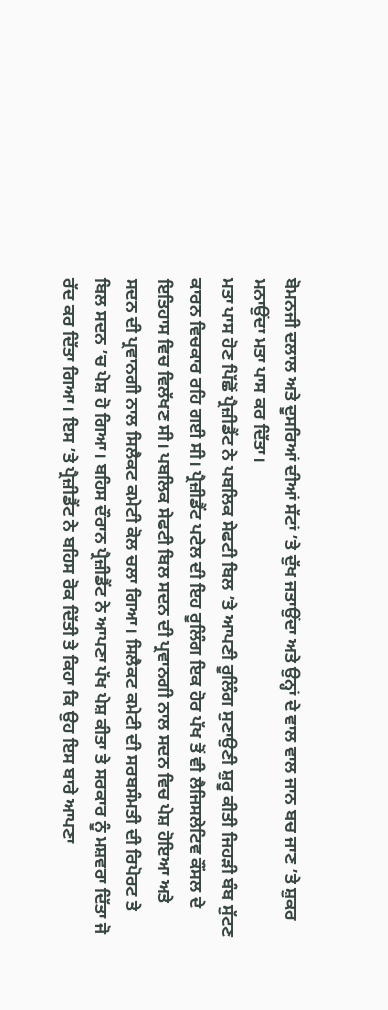ਬੋਮਨਜੀ ਦਲਾਲ ਅਤੇ ਦੂਸਰਿਆਂ ਦੀਆਂ ਸੱਟਾਂ ’ਤੇ ਦੁੱਖ ਜਤਾਉਂਦਾ ਅਤੇ ਉਨ੍ਹਾਂ ਦੇ ਵਾਲ ਵਾਲ ਜਾਨ ਬਚ ਜਾਣ ’ਤੇ ਸ਼ੁਕਰ ਮਨਾਉਂਦਾ ਮਤਾ ਪਾਸ ਕਰ ਦਿੱਤਾ।
ਮਤਾ ਪਾਸ ਹੋਣ ਪਿੱਛੋਂ ਪ੍ਰੈਜ਼ੀਡੈਂਟ ਨੇ ਪਬਲਿਕ ਸੇਫਟੀ ਬਿਲ ’ਤੇ ਆਪਣੀ ਰੂਲਿੰਗ ਸੁਣਾਉਣੀ ਸ਼ੁਰੂ ਕੀਤੀ ਜਿਹੜੀ ਬੰਬ ਸੁੱਟਣ ਕਾਰਨ ਵਿਚਕਾਰ ਰਹਿ ਗਈ ਸੀ। ਪ੍ਰੈਜ਼ੀਡੈਂਟ ਪਟੇਲ ਦੀ ਇਹ ਰੂਲਿੰਗ ਇਕ ਹੋਰ ਪੱਖ ਤੋਂ ਵੀ ਲੈਜਿਸਲੇਟਿਵ ਕੌਂਸਲ ਦੇ ਇਤਿਹਾਸ ਵਿਚ ਵਿਲੱਖਣ ਸੀ। ਪਬਲਿਕ ਸੇਫਟੀ ਬਿਲ ਸਦਨ ਦੀ ਪ੍ਰਵਾਨਗੀ ਨਾਲ ਸਦਨ ਵਿਚ ਪੇਸ਼ ਹੋਇਆ ਅਤੇ ਸਦਨ ਦੀ ਪ੍ਰਵਾਨਗੀ ਨਾਲ ਸਿਲੈਕਟ ਕਮੇਟੀ ਕੋਲ ਚਲਾ ਗਿਆ। ਸਿਲੈਕਟ ਕਮੇਟੀ ਦੀ ਸਰਬਸੰਮਤੀ ਦੀ ਰਿਪੋਰਟ ਤੇ ਬਿਲ ਸਦਨ ’ਚ ਪੇਸ਼ ਹੋ ਗਿਆ। ਬਹਿਸ ਦੌਰਾਨ ਪ੍ਰੈਜ਼ੀਡੈਂਟ ਨੇ ਆਪਣਾ ਪੱਖ ਪੇਸ਼ ਕੀਤਾ ਤੇ ਸਰਕਾਰ ਨੂੰ ਮਸ਼ਵਰਾ ਦਿੱਤਾ ਜੋ ਰੱਦ ਕਰ ਦਿੱਤਾ ਗਿਆ। ਇਸ ’ਤੇ ਪ੍ਰੈਜ਼ੀਡੈਂਟ ਨੇ ਬਹਿਸ ਰੋਕ ਦਿੱਤੀ ਤੇ ਕਿਹਾ ਕਿ ਉਹ ਇਸ ਬਾਰੇ ਆਪਣਾ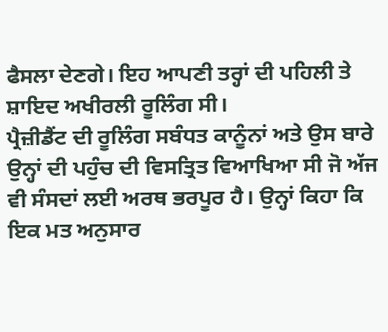ਫੈਸਲਾ ਦੇਣਗੇ। ਇਹ ਆਪਣੀ ਤਰ੍ਹਾਂ ਦੀ ਪਹਿਲੀ ਤੇ ਸ਼ਾਇਦ ਅਖੀਰਲੀ ਰੂਲਿੰਗ ਸੀ।
ਪ੍ਰੈਜ਼ੀਡੈਂਟ ਦੀ ਰੂਲਿੰਗ ਸਬੰਧਤ ਕਾਨੂੰਨਾਂ ਅਤੇ ਉਸ ਬਾਰੇ ਉਨ੍ਹਾਂ ਦੀ ਪਹੁੰਚ ਦੀ ਵਿਸਤ੍ਰਿਤ ਵਿਆਖਿਆ ਸੀ ਜੋ ਅੱਜ ਵੀ ਸੰਸਦਾਂ ਲਈ ਅਰਥ ਭਰਪੂਰ ਹੈ। ਉਨ੍ਹਾਂ ਕਿਹਾ ਕਿ ਇਕ ਮਤ ਅਨੁਸਾਰ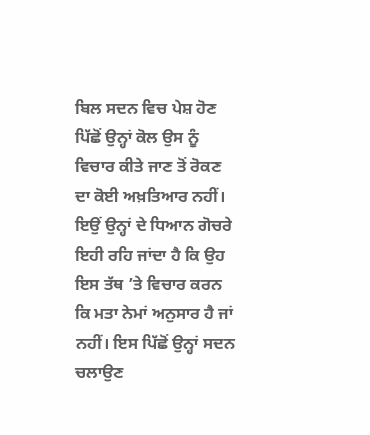ਬਿਲ ਸਦਨ ਵਿਚ ਪੇਸ਼ ਹੋਣ ਪਿੱਛੋਂ ਉਨ੍ਹਾਂ ਕੋਲ ਉਸ ਨੂੰ ਵਿਚਾਰ ਕੀਤੇ ਜਾਣ ਤੋਂ ਰੋਕਣ ਦਾ ਕੋਈ ਅਖ਼ਤਿਆਰ ਨਹੀਂ। ਇਉਂ ਉਨ੍ਹਾਂ ਦੇ ਧਿਆਨ ਗੋਚਰੇ ਇਹੀ ਰਹਿ ਜਾਂਦਾ ਹੈ ਕਿ ਉਹ ਇਸ ਤੱਥ ’ਤੇ ਵਿਚਾਰ ਕਰਨ ਕਿ ਮਤਾ ਨੇਮਾਂ ਅਨੁਸਾਰ ਹੈ ਜਾਂ ਨਹੀਂ। ਇਸ ਪਿੱਛੋਂ ਉਨ੍ਹਾਂ ਸਦਨ ਚਲਾਉਣ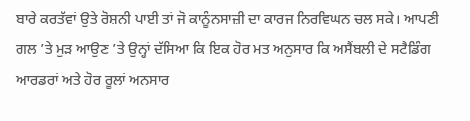ਬਾਰੇ ਕਰਤੱਵਾਂ ਉਤੇ ਰੋਸ਼ਨੀ ਪਾਈ ਤਾਂ ਜੋ ਕਾਨੂੰਨਸਾਜ਼ੀ ਦਾ ਕਾਰਜ ਨਿਰਵਿਘਨ ਚਲ ਸਕੇ। ਆਪਣੀ ਗਲ ’ਤੇ ਮੁੜ ਆਉਣ ’ਤੇ ਉਨ੍ਹਾਂ ਦੱਸਿਆ ਕਿ ਇਕ ਹੋਰ ਮਤ ਅਨੁਸਾਰ ਕਿ ਅਸੈਂਬਲੀ ਦੇ ਸਟੈਡਿੰਗ ਆਰਡਰਾਂ ਅਤੇ ਹੋਰ ਰੂਲਾਂ ਅਨਸਾਰ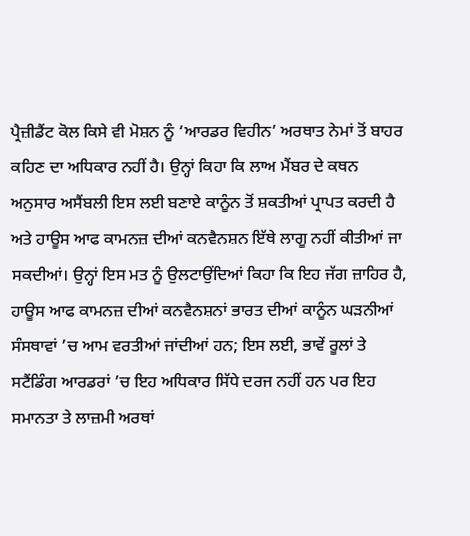ਪ੍ਰੈਜ਼ੀਡੈਂਟ ਕੋਲ ਕਿਸੇ ਵੀ ਮੋਸ਼ਨ ਨੂੰ ‘ਆਰਡਰ ਵਿਹੀਨ’ ਅਰਥਾਤ ਨੇਮਾਂ ਤੋਂ ਬਾਹਰ ਕਹਿਣ ਦਾ ਅਧਿਕਾਰ ਨਹੀਂ ਹੈ। ਉਨ੍ਹਾਂ ਕਿਹਾ ਕਿ ਲਾਅ ਮੈਂਬਰ ਦੇ ਕਥਨ ਅਨੁਸਾਰ ਅਸੈਂਬਲੀ ਇਸ ਲਈ ਬਣਾਏ ਕਾਨੂੰਨ ਤੋਂ ਸ਼ਕਤੀਆਂ ਪ੍ਰਾਪਤ ਕਰਦੀ ਹੈ ਅਤੇ ਹਾਊਸ ਆਫ ਕਾਮਨਜ਼ ਦੀਆਂ ਕਨਵੈਨਸ਼ਨ ਇੱਥੇ ਲਾਗੂ ਨਹੀਂ ਕੀਤੀਆਂ ਜਾ ਸਕਦੀਆਂ। ਉਨ੍ਹਾਂ ਇਸ ਮਤ ਨੂੰ ਉਲਟਾਉਂਦਿਆਂ ਕਿਹਾ ਕਿ ਇਹ ਜੱਗ ਜ਼ਾਹਿਰ ਹੈ, ਹਾਊਸ ਆਫ ਕਾਮਨਜ਼ ਦੀਆਂ ਕਨਵੈਨਸ਼ਨਾਂ ਭਾਰਤ ਦੀਆਂ ਕਾਨੂੰਨ ਘੜਨੀਆਂ ਸੰਸਥਾਵਾਂ ’ਚ ਆਮ ਵਰਤੀਆਂ ਜਾਂਦੀਆਂ ਹਨ; ਇਸ ਲਈ, ਭਾਵੇਂ ਰੂਲਾਂ ਤੇ ਸਟੈਂਡਿੰਗ ਆਰਡਰਾਂ ’ਚ ਇਹ ਅਧਿਕਾਰ ਸਿੱਧੇ ਦਰਜ ਨਹੀਂ ਹਨ ਪਰ ਇਹ ਸਮਾਨਤਾ ਤੇ ਲਾਜ਼ਮੀ ਅਰਥਾਂ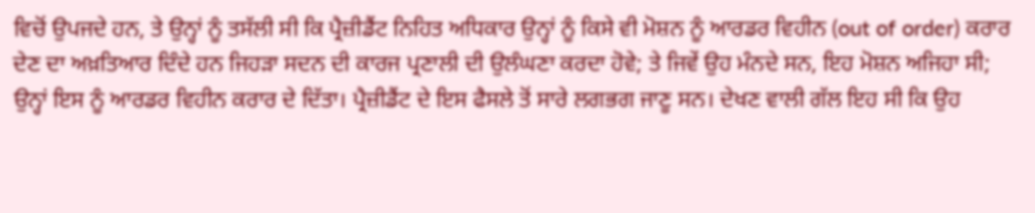ਵਿਚੋਂ ਉਪਜਦੇ ਹਨ, ਤੇ ਉਨ੍ਹਾਂ ਨੂੰ ਤਸੱਲੀ ਸੀ ਕਿ ਪ੍ਰੈਜ਼ੀਡੈਂਟ ਨਿਹਿਤ ਅਧਿਕਾਰ ਉਨ੍ਹਾਂ ਨੂੰ ਕਿਸੇ ਵੀ ਮੋਸ਼ਨ ਨੂੰ ਆਰਡਰ ਵਿਹੀਨ (out of order) ਕਰਾਰ ਦੇਣ ਦਾ ਅਖ਼ਤਿਆਰ ਦਿੰਦੇ ਹਨ ਜਿਹੜਾ ਸਦਨ ਦੀ ਕਾਰਜ ਪ੍ਰਣਾਲੀ ਦੀ ਉਲੰਘਣਾ ਕਰਦਾ ਹੋਵੇ; ਤੇ ਜਿਵੇਂ ਉਹ ਮੰਨਦੇ ਸਨ, ਇਹ ਮੋਸ਼ਨ ਅਜਿਹਾ ਸੀ; ਉਨ੍ਹਾਂ ਇਸ ਨੂੰ ਆਰਡਰ ਵਿਹੀਨ ਕਰਾਰ ਦੇ ਦਿੱਤਾ। ਪ੍ਰੈਜ਼ੀਡੈਂਟ ਦੇ ਇਸ ਫੈਸਲੇ ਤੋਂ ਸਾਰੇ ਲਗਭਗ ਜਾਣੂ ਸਨ। ਦੇਖਣ ਵਾਲੀ ਗੱਲ ਇਹ ਸੀ ਕਿ ਉਹ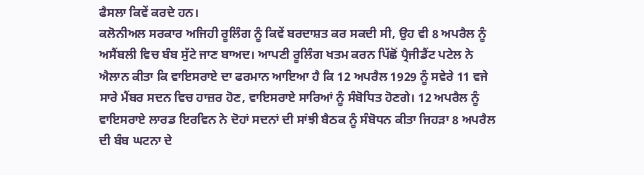ਫੈਸਲਾ ਕਿਵੇਂ ਕਰਦੇ ਹਨ।
ਕਲੋਨੀਅਲ ਸਰਕਾਰ ਅਜਿਹੀ ਰੂਲਿੰਗ ਨੂੰ ਕਿਵੇਂ ਬਰਦਾਸ਼ਤ ਕਰ ਸਕਦੀ ਸੀ, ਉਹ ਵੀ 8 ਅਪਰੈਲ ਨੂੰ ਅਸੈਂਬਲੀ ਵਿਚ ਬੰਬ ਸੁੱਟੇ ਜਾਣ ਬਾਅਦ। ਆਪਣੀ ਰੂਲਿੰਗ ਖਤਮ ਕਰਨ ਪਿੱਛੋਂ ਪ੍ਰੈਜੀਡੈਂਟ ਪਟੇਲ ਨੇ ਐਲਾਨ ਕੀਤਾ ਕਿ ਵਾਇਸਰਾਏ ਦਾ ਫਰਮਾਨ ਆਇਆ ਹੈ ਕਿ 12 ਅਪਰੈਲ 1929 ਨੂੰ ਸਵੇਰੇ 11 ਵਜੇ ਸਾਰੇ ਮੈਂਬਰ ਸਦਨ ਵਿਚ ਹਾਜ਼ਰ ਹੋਣ, ਵਾਇਸਰਾਏ ਸਾਰਿਆਂ ਨੂੰ ਸੰਬੋਧਿਤ ਹੋਣਗੇ। 12 ਅਪਰੈਲ ਨੂੰ ਵਾਇਸਰਾਏ ਲਾਰਡ ਇਰਵਿਨ ਨੇ ਦੋਹਾਂ ਸਦਨਾਂ ਦੀ ਸਾਂਝੀ ਬੈਠਕ ਨੂੰ ਸੰਬੋਧਨ ਕੀਤਾ ਜਿਹੜਾ 8 ਅਪਰੈਲ ਦੀ ਬੰਬ ਘਟਨਾ ਦੇ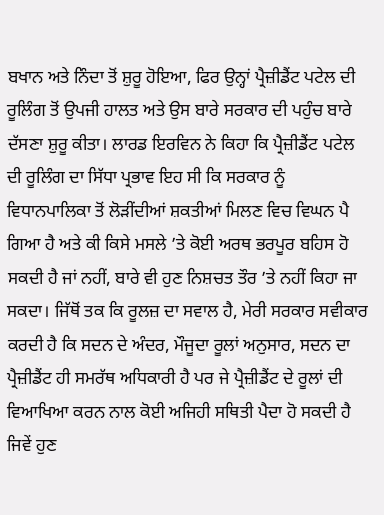ਬਖਾਨ ਅਤੇ ਨਿੰਦਾ ਤੋਂ ਸ਼ੁਰੂ ਹੋਇਆ, ਫਿਰ ਉਨ੍ਹਾਂ ਪ੍ਰੈਜ਼ੀਡੈਂਟ ਪਟੇਲ ਦੀ ਰੂਲਿੰਗ ਤੋਂ ਉਪਜੀ ਹਾਲਤ ਅਤੇ ਉਸ ਬਾਰੇ ਸਰਕਾਰ ਦੀ ਪਹੁੰਚ ਬਾਰੇ ਦੱਸਣਾ ਸ਼ੁਰੂ ਕੀਤਾ। ਲਾਰਡ ਇਰਵਿਨ ਨੇ ਕਿਹਾ ਕਿ ਪ੍ਰੈਜ਼ੀਡੈਂਟ ਪਟੇਲ ਦੀ ਰੂਲਿੰਗ ਦਾ ਸਿੱਧਾ ਪ੍ਰਭਾਵ ਇਹ ਸੀ ਕਿ ਸਰਕਾਰ ਨੂੰ ਵਿਧਾਨਪਾਲਿਕਾ ਤੋਂ ਲੋੜੀਂਦੀਆਂ ਸ਼ਕਤੀਆਂ ਮਿਲਣ ਵਿਚ ਵਿਘਨ ਪੈ ਗਿਆ ਹੈ ਅਤੇ ਕੀ ਕਿਸੇ ਮਸਲੇ ’ਤੇ ਕੋਈ ਅਰਥ ਭਰਪੂਰ ਬਹਿਸ ਹੋ ਸਕਦੀ ਹੈ ਜਾਂ ਨਹੀਂ, ਬਾਰੇ ਵੀ ਹੁਣ ਨਿਸ਼ਚਤ ਤੌਰ ’ਤੇ ਨਹੀਂ ਕਿਹਾ ਜਾ ਸਕਦਾ। ਜਿੱਥੋਂ ਤਕ ਕਿ ਰੂਲਜ਼ ਦਾ ਸਵਾਲ ਹੈ, ਮੇਰੀ ਸਰਕਾਰ ਸਵੀਕਾਰ ਕਰਦੀ ਹੈ ਕਿ ਸਦਨ ਦੇ ਅੰਦਰ, ਮੌਜੂਦਾ ਰੂਲਾਂ ਅਨੁਸਾਰ, ਸਦਨ ਦਾ ਪ੍ਰੈਜ਼ੀਡੈਂਟ ਹੀ ਸਮਰੱਥ ਅਧਿਕਾਰੀ ਹੈ ਪਰ ਜੇ ਪ੍ਰੈਜ਼ੀਡੈਂਟ ਦੇ ਰੂਲਾਂ ਦੀ ਵਿਆਖਿਆ ਕਰਨ ਨਾਲ ਕੋਈ ਅਜਿਹੀ ਸਥਿਤੀ ਪੈਦਾ ਹੋ ਸਕਦੀ ਹੈ ਜਿਵੇਂ ਹੁਣ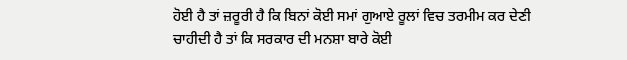ਹੋਈ ਹੈ ਤਾਂ ਜ਼ਰੂਰੀ ਹੈ ਕਿ ਬਿਨਾਂ ਕੋਈ ਸਮਾਂ ਗੁਆਏ ਰੂਲਾਂ ਵਿਚ ਤਰਮੀਮ ਕਰ ਦੇਣੀ ਚਾਹੀਦੀ ਹੈ ਤਾਂ ਕਿ ਸਰਕਾਰ ਦੀ ਮਨਸ਼ਾ ਬਾਰੇ ਕੋਈ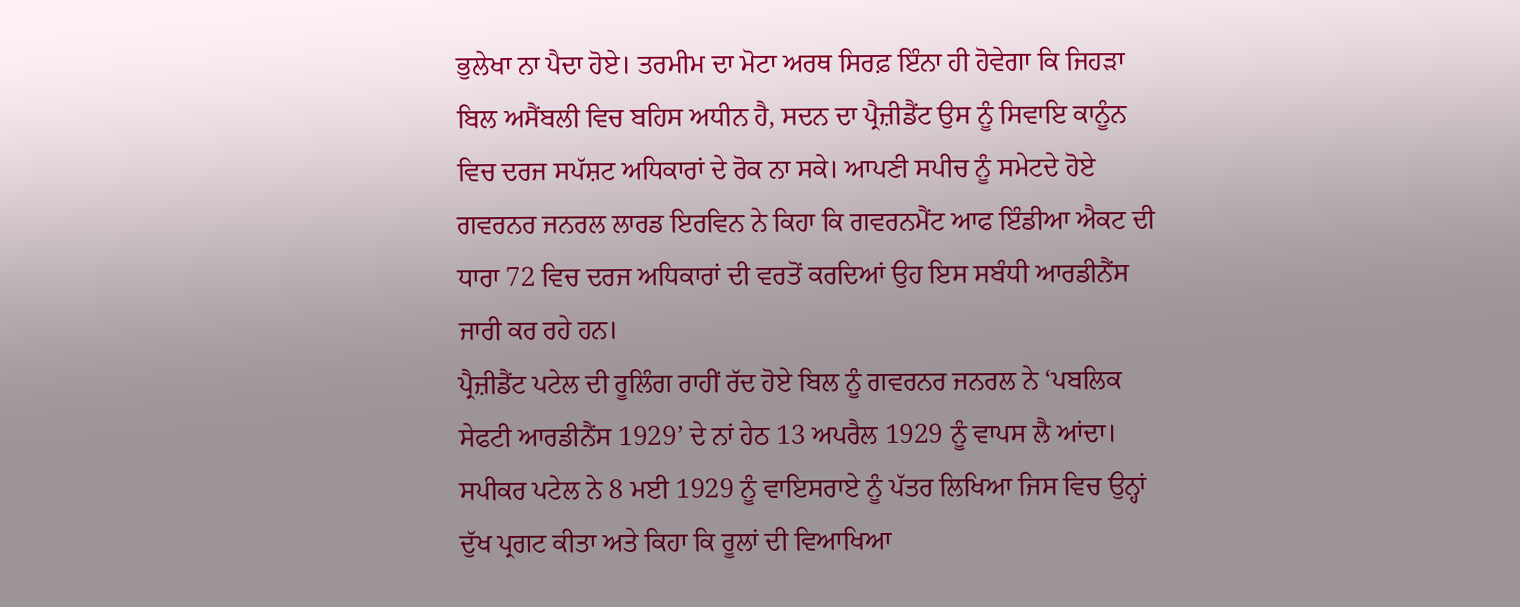ਭੁਲੇਖਾ ਨਾ ਪੈਦਾ ਹੋਏ। ਤਰਮੀਮ ਦਾ ਮੋਟਾ ਅਰਥ ਸਿਰਫ਼ ਇੰਨਾ ਹੀ ਹੋਵੇਗਾ ਕਿ ਜਿਹੜਾ ਬਿਲ ਅਸੈਂਬਲੀ ਵਿਚ ਬਹਿਸ ਅਧੀਨ ਹੈ, ਸਦਨ ਦਾ ਪ੍ਰੈਜ਼ੀਡੈਂਟ ਉਸ ਨੂੰ ਸਿਵਾਇ ਕਾਨੂੰਨ ਵਿਚ ਦਰਜ ਸਪੱਸ਼ਟ ਅਧਿਕਾਰਾਂ ਦੇ ਰੋਕ ਨਾ ਸਕੇ। ਆਪਣੀ ਸਪੀਚ ਨੂੰ ਸਮੇਟਦੇ ਹੋਏ ਗਵਰਨਰ ਜਨਰਲ ਲਾਰਡ ਇਰਵਿਨ ਨੇ ਕਿਹਾ ਕਿ ਗਵਰਨਮੈਂਟ ਆਫ ਇੰਡੀਆ ਐਕਟ ਦੀ ਧਾਰਾ 72 ਵਿਚ ਦਰਜ ਅਧਿਕਾਰਾਂ ਦੀ ਵਰਤੋਂ ਕਰਦਿਆਂ ਉਹ ਇਸ ਸਬੰਧੀ ਆਰਡੀਨੈਂਸ ਜਾਰੀ ਕਰ ਰਹੇ ਹਨ।
ਪ੍ਰੈਜ਼ੀਡੈਂਟ ਪਟੇਲ ਦੀ ਰੂਲਿੰਗ ਰਾਹੀਂ ਰੱਦ ਹੋਏ ਬਿਲ ਨੂੰ ਗਵਰਨਰ ਜਨਰਲ ਨੇ ‘ਪਬਲਿਕ ਸੇਫਟੀ ਆਰਡੀਨੈਂਸ 1929’ ਦੇ ਨਾਂ ਹੇਠ 13 ਅਪਰੈਲ 1929 ਨੂੰ ਵਾਪਸ ਲੈ ਆਂਦਾ। ਸਪੀਕਰ ਪਟੇਲ ਨੇ 8 ਮਈ 1929 ਨੂੰ ਵਾਇਸਰਾਏ ਨੂੰ ਪੱਤਰ ਲਿਖਿਆ ਜਿਸ ਵਿਚ ਉਨ੍ਹਾਂ ਦੁੱਖ ਪ੍ਰਗਟ ਕੀਤਾ ਅਤੇ ਕਿਹਾ ਕਿ ਰੂਲਾਂ ਦੀ ਵਿਆਖਿਆ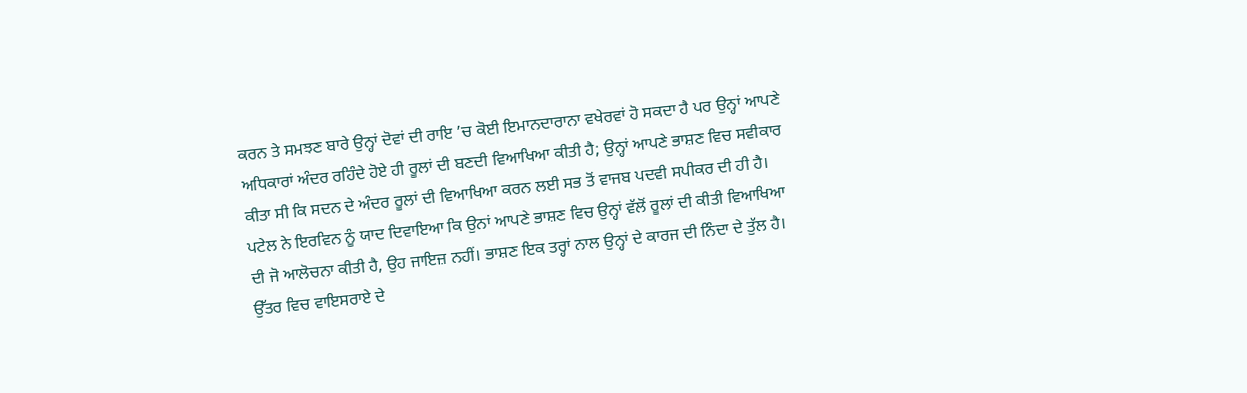ਕਰਨ ਤੇ ਸਮਝਣ ਬਾਰੇ ਉਨ੍ਹਾਂ ਦੋਵਾਂ ਦੀ ਰਾਇ ’ਚ ਕੋਈ ਇਮਾਨਦਾਰਾਨਾ ਵਖੇਰਵਾਂ ਹੋ ਸਕਦਾ ਹੈ ਪਰ ਉਨ੍ਹਾਂ ਆਪਣੇ ਅਧਿਕਾਰਾਂ ਅੰਦਰ ਰਹਿੰਦੇ ਹੋਏ ਹੀ ਰੂਲਾਂ ਦੀ ਬਣਦੀ ਵਿਆਖਿਆ ਕੀਤੀ ਹੈ; ਉਨ੍ਹਾਂ ਆਪਣੇ ਭਾਸ਼ਣ ਵਿਚ ਸਵੀਕਾਰ ਕੀਤਾ ਸੀ ਕਿ ਸਦਨ ਦੇ ਅੰਦਰ ਰੂਲਾਂ ਦੀ ਵਿਆਖਿਆ ਕਰਨ ਲਈ ਸਭ ਤੋਂ ਵਾਜਬ ਪਦਵੀ ਸਪੀਕਰ ਦੀ ਹੀ ਹੈ। ਪਟੇਲ ਨੇ ਇਰਵਿਨ ਨੂੰ ਯਾਦ ਦਿਵਾਇਆ ਕਿ ਉਨਾਂ ਆਪਣੇ ਭਾਸ਼ਣ ਵਿਚ ਉਨ੍ਹਾਂ ਵੱਲੋਂ ਰੂਲਾਂ ਦੀ ਕੀਤੀ ਵਿਆਖਿਆ ਦੀ ਜੋ ਆਲੋਚਨਾ ਕੀਤੀ ਹੈ, ਉਹ ਜਾਇਜ਼ ਨਹੀਂ। ਭਾਸ਼ਣ ਇਕ ਤਰ੍ਹਾਂ ਨਾਲ ਉਨ੍ਹਾਂ ਦੇ ਕਾਰਜ ਦੀ ਨਿੰਦਾ ਦੇ ਤੁੱਲ ਹੈ।
ਉੱਤਰ ਵਿਚ ਵਾਇਸਰਾਏ ਦੇ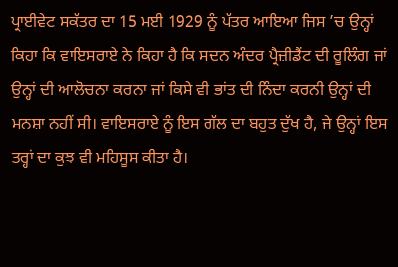ਪ੍ਰਾਈਵੇਟ ਸਕੱਤਰ ਦਾ 15 ਮਈ 1929 ਨੂੰ ਪੱਤਰ ਆਇਆ ਜਿਸ ’ਚ ਉਨ੍ਹਾਂ ਕਿਹਾ ਕਿ ਵਾਇਸਰਾਏ ਨੇ ਕਿਹਾ ਹੈ ਕਿ ਸਦਨ ਅੰਦਰ ਪ੍ਰੈਜ਼ੀਡੈਂਟ ਦੀ ਰੂਲਿੰਗ ਜਾਂ ਉਨ੍ਹਾਂ ਦੀ ਆਲੋਚਨਾ ਕਰਨਾ ਜਾਂ ਕਿਸੇ ਵੀ ਭਾਂਤ ਦੀ ਨਿੰਦਾ ਕਰਨੀ ਉਨ੍ਹਾਂ ਦੀ ਮਨਸ਼ਾ ਨਹੀਂ ਸੀ। ਵਾਇਸਰਾਏ ਨੂੰ ਇਸ ਗੱਲ ਦਾ ਬਹੁਤ ਦੁੱਖ ਹੈ, ਜੇ ਉਨ੍ਹਾਂ ਇਸ ਤਰ੍ਹਾਂ ਦਾ ਕੁਝ ਵੀ ਮਹਿਸੂਸ ਕੀਤਾ ਹੈ।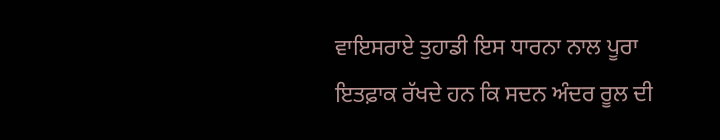ਵਾਇਸਰਾਏ ਤੁਹਾਡੀ ਇਸ ਧਾਰਨਾ ਨਾਲ ਪੂਰਾ ਇਤਫ਼ਾਕ ਰੱਖਦੇ ਹਨ ਕਿ ਸਦਨ ਅੰਦਰ ਰੂਲ ਦੀ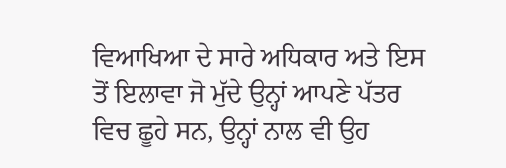ਵਿਆਖਿਆ ਦੇ ਸਾਰੇ ਅਧਿਕਾਰ ਅਤੇ ਇਸ ਤੋਂ ਇਲਾਵਾ ਜੋ ਮੁੱਦੇ ਉਨ੍ਹਾਂ ਆਪਣੇ ਪੱਤਰ ਵਿਚ ਛੂਹੇ ਸਨ, ਉਨ੍ਹਾਂ ਨਾਲ ਵੀ ਉਹ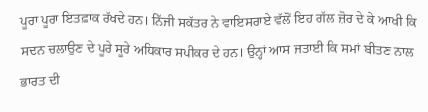ਪੂਰਾ ਪੂਰਾ ਇਤਫ਼ਾਕ ਰੱਖਦੇ ਹਨ। ਨਿੱਜੀ ਸਕੱਤਰ ਨੇ ਵਾਇਸਰਾਏ ਵੱਲੋਂ ਇਹ ਗੱਲ ਜ਼ੋਰ ਦੇ ਕੇ ਆਖੀ ਕਿ ਸਦਨ ਚਲਾਉਣ ਦੇ ਪੂਰੇ ਸੂਰੇ ਅਧਿਕਾਰ ਸਪੀਕਰ ਦੇ ਹਨ। ਉਨ੍ਹਾਂ ਆਸ ਜਤਾਈ ਕਿ ਸਮਾਂ ਬੀਤਣ ਨਾਲ ਭਾਰਤ ਦੀ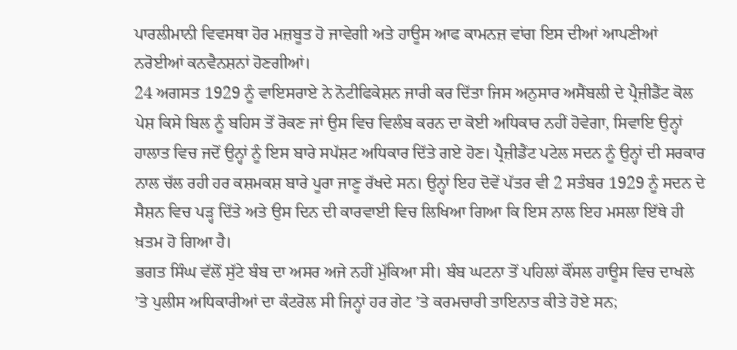ਪਾਰਲੀਮਾਨੀ ਵਿਵਸਥਾ ਹੋਰ ਮਜ਼ਬੂਤ ਹੋ ਜਾਵੇਗੀ ਅਤੇ ਹਾਊਸ ਆਫ ਕਾਮਨਜ਼ ਵਾਂਗ ਇਸ ਦੀਆਂ ਆਪਣੀਆਂ ਨਰੋਈਆਂ ਕਨਵੈਨਸ਼ਨਾਂ ਹੋਣਗੀਆਂ।
24 ਅਗਸਤ 1929 ਨੂੰ ਵਾਇਸਰਾਏ ਨੇ ਨੋਟੀਫਿਕੇਸ਼ਨ ਜਾਰੀ ਕਰ ਦਿੱਤਾ ਜਿਸ ਅਨੁਸਾਰ ਅਸੈਂਬਲੀ ਦੇ ਪ੍ਰੈਜ਼ੀਡੈਂਟ ਕੋਲ ਪੇਸ਼ ਕਿਸੇ ਬਿਲ ਨੂੰ ਬਹਿਸ ਤੋਂ ਰੋਕਣ ਜਾਂ ਉਸ ਵਿਚ ਵਿਲੰਬ ਕਰਨ ਦਾ ਕੋਈ ਅਧਿਕਾਰ ਨਹੀਂ ਹੋਵੇਗਾ, ਸਿਵਾਇ ਉਨ੍ਹਾਂ ਹਾਲਾਤ ਵਿਚ ਜਦੋਂ ਉਨ੍ਹਾਂ ਨੂੰ ਇਸ ਬਾਰੇ ਸਪੱਸ਼ਟ ਅਧਿਕਾਰ ਦਿੱਤੇ ਗਏ ਹੋਣ। ਪ੍ਰੈਜ਼ੀਡੈਂਟ ਪਟੇਲ ਸਦਨ ਨੂੰ ਉਨ੍ਹਾਂ ਦੀ ਸਰਕਾਰ ਨਾਲ ਚੱਲ ਰਹੀ ਹਰ ਕਸ਼ਮਕਸ਼ ਬਾਰੇ ਪੂਰਾ ਜਾਣੂ ਰੱਖਦੇ ਸਨ। ਉਨ੍ਹਾਂ ਇਹ ਦੋਵੇਂ ਪੱਤਰ ਵੀ 2 ਸਤੰਬਰ 1929 ਨੂੰ ਸਦਨ ਦੇ ਸੈਸ਼ਨ ਵਿਚ ਪੜ੍ਹ ਦਿੱਤੇ ਅਤੇ ਉਸ ਦਿਨ ਦੀ ਕਾਰਵਾਈ ਵਿਚ ਲਿਖਿਆ ਗਿਆ ਕਿ ਇਸ ਨਾਲ ਇਹ ਮਸਲਾ ਇੱਥੇ ਹੀ ਖ਼ਤਮ ਹੋ ਗਿਆ ਹੈ।
ਭਗਤ ਸਿੰਘ ਵੱਲੋਂ ਸੁੱਟੇ ਬੰਬ ਦਾ ਅਸਰ ਅਜੇ ਨਹੀਂ ਮੁੱਕਿਆ ਸੀ। ਬੰਬ ਘਟਨਾ ਤੋਂ ਪਹਿਲਾਂ ਕੌਂਸਲ ਹਾਊਸ ਵਿਚ ਦਾਖਲੇ ’ਤੇ ਪੁਲੀਸ ਅਧਿਕਾਰੀਆਂ ਦਾ ਕੰਟਰੋਲ ਸੀ ਜਿਨ੍ਹਾਂ ਹਰ ਗੇਟ ’ਤੇ ਕਰਮਚਾਰੀ ਤਾਇਨਾਤ ਕੀਤੇ ਹੋਏ ਸਨ;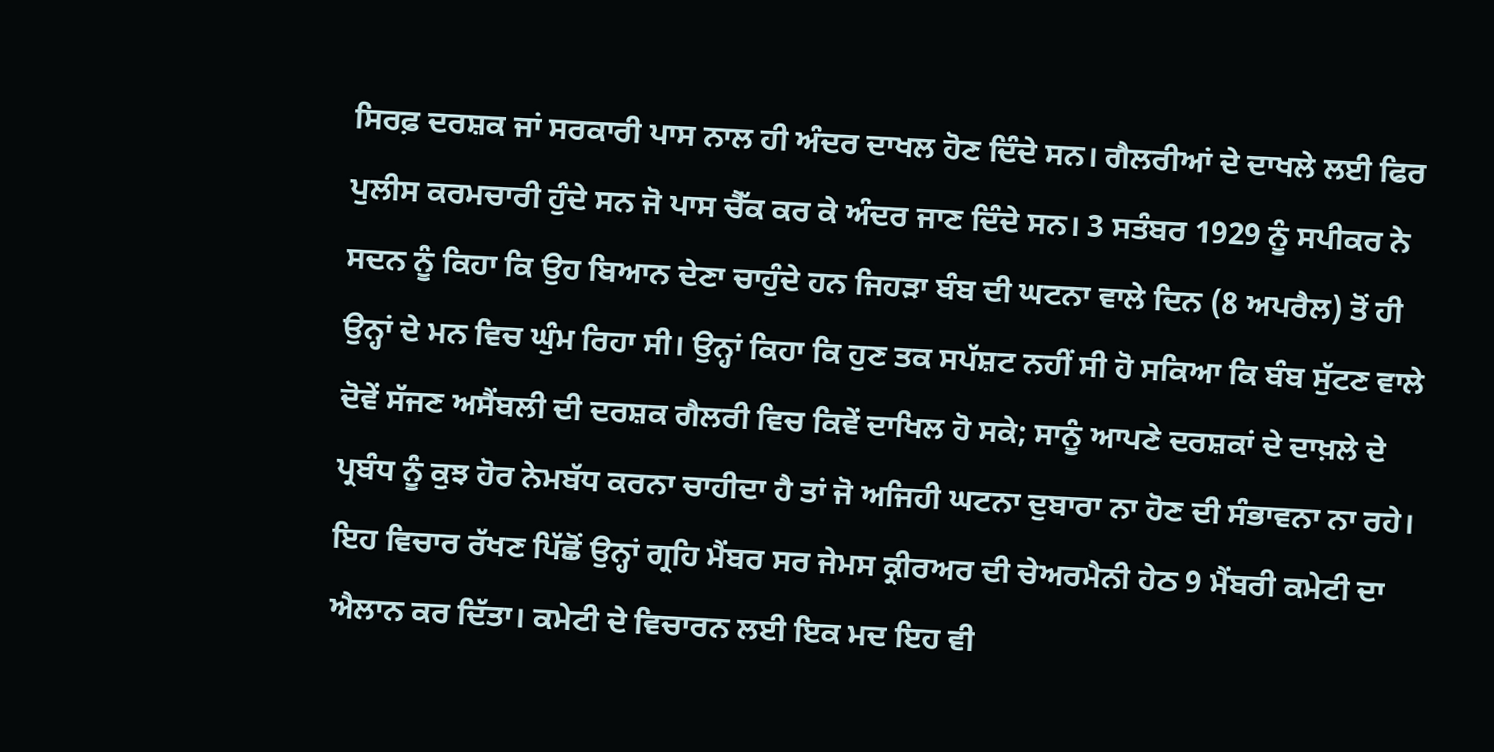ਸਿਰਫ਼ ਦਰਸ਼ਕ ਜਾਂ ਸਰਕਾਰੀ ਪਾਸ ਨਾਲ ਹੀ ਅੰਦਰ ਦਾਖਲ ਹੋਣ ਦਿੰਦੇ ਸਨ। ਗੈਲਰੀਆਂ ਦੇ ਦਾਖਲੇ ਲਈ ਫਿਰ ਪੁਲੀਸ ਕਰਮਚਾਰੀ ਹੁੰਦੇ ਸਨ ਜੋ ਪਾਸ ਚੈੱਕ ਕਰ ਕੇ ਅੰਦਰ ਜਾਣ ਦਿੰਦੇ ਸਨ। 3 ਸਤੰਬਰ 1929 ਨੂੰ ਸਪੀਕਰ ਨੇ ਸਦਨ ਨੂੰ ਕਿਹਾ ਕਿ ਉਹ ਬਿਆਨ ਦੇਣਾ ਚਾਹੁੰਦੇ ਹਨ ਜਿਹੜਾ ਬੰਬ ਦੀ ਘਟਨਾ ਵਾਲੇ ਦਿਨ (8 ਅਪਰੈਲ) ਤੋਂ ਹੀ ਉਨ੍ਹਾਂ ਦੇ ਮਨ ਵਿਚ ਘੁੰਮ ਰਿਹਾ ਸੀ। ਉਨ੍ਹਾਂ ਕਿਹਾ ਕਿ ਹੁਣ ਤਕ ਸਪੱਸ਼ਟ ਨਹੀਂ ਸੀ ਹੋ ਸਕਿਆ ਕਿ ਬੰਬ ਸੁੱਟਣ ਵਾਲੇ ਦੋਵੇਂ ਸੱਜਣ ਅਸੈਂਬਲੀ ਦੀ ਦਰਸ਼ਕ ਗੈਲਰੀ ਵਿਚ ਕਿਵੇਂ ਦਾਖਿਲ ਹੋ ਸਕੇ; ਸਾਨੂੰ ਆਪਣੇ ਦਰਸ਼ਕਾਂ ਦੇ ਦਾਖ਼ਲੇ ਦੇ ਪ੍ਰਬੰਧ ਨੂੰ ਕੁਝ ਹੋਰ ਨੇਮਬੱਧ ਕਰਨਾ ਚਾਹੀਦਾ ਹੈ ਤਾਂ ਜੋ ਅਜਿਹੀ ਘਟਨਾ ਦੁਬਾਰਾ ਨਾ ਹੋਣ ਦੀ ਸੰਭਾਵਨਾ ਨਾ ਰਹੇ। ਇਹ ਵਿਚਾਰ ਰੱਖਣ ਪਿੱਛੋਂ ਉਨ੍ਹਾਂ ਗ੍ਰਹਿ ਮੈਂਬਰ ਸਰ ਜੇਮਸ ਕ੍ਰੀਰਅਰ ਦੀ ਚੇਅਰਮੈਨੀ ਹੇਠ 9 ਮੈਂਬਰੀ ਕਮੇਟੀ ਦਾ ਐਲਾਨ ਕਰ ਦਿੱਤਾ। ਕਮੇਟੀ ਦੇ ਵਿਚਾਰਨ ਲਈ ਇਕ ਮਦ ਇਹ ਵੀ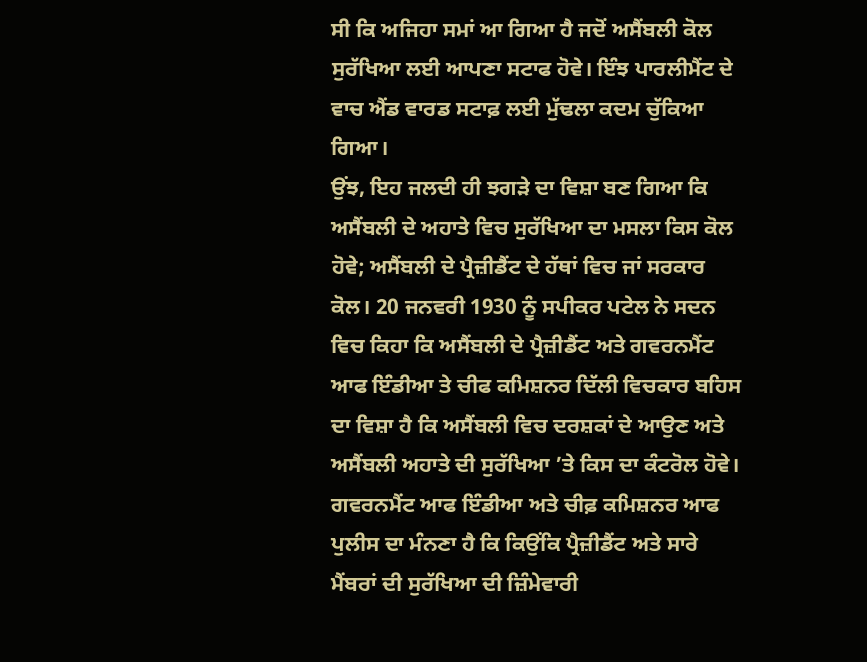ਸੀ ਕਿ ਅਜਿਹਾ ਸਮਾਂ ਆ ਗਿਆ ਹੈ ਜਦੋਂ ਅਸੈਂਬਲੀ ਕੋਲ ਸੁਰੱਖਿਆ ਲਈ ਆਪਣਾ ਸਟਾਫ ਹੋਵੇ। ਇੰਝ ਪਾਰਲੀਮੈਂਟ ਦੇ ਵਾਚ ਐਂਡ ਵਾਰਡ ਸਟਾਫ਼ ਲਈ ਮੁੱਢਲਾ ਕਦਮ ਚੁੱਕਿਆ ਗਿਆ।
ਉਂਝ, ਇਹ ਜਲਦੀ ਹੀ ਝਗੜੇ ਦਾ ਵਿਸ਼ਾ ਬਣ ਗਿਆ ਕਿ ਅਸੈਂਬਲੀ ਦੇ ਅਹਾਤੇ ਵਿਚ ਸੁਰੱਖਿਆ ਦਾ ਮਸਲਾ ਕਿਸ ਕੋਲ ਹੋਵੇ; ਅਸੈਂਬਲੀ ਦੇ ਪ੍ਰੈਜ਼ੀਡੈਂਟ ਦੇ ਹੱਥਾਂ ਵਿਚ ਜਾਂ ਸਰਕਾਰ ਕੋਲ। 20 ਜਨਵਰੀ 1930 ਨੂੰ ਸਪੀਕਰ ਪਟੇਲ ਨੇ ਸਦਨ ਵਿਚ ਕਿਹਾ ਕਿ ਅਸੈਂਬਲੀ ਦੇ ਪ੍ਰੈਜ਼ੀਡੈਂਟ ਅਤੇ ਗਵਰਨਮੈਂਟ ਆਫ ਇੰਡੀਆ ਤੇ ਚੀਫ ਕਮਿਸ਼ਨਰ ਦਿੱਲੀ ਵਿਚਕਾਰ ਬਹਿਸ ਦਾ ਵਿਸ਼ਾ ਹੈ ਕਿ ਅਸੈਂਬਲੀ ਵਿਚ ਦਰਸ਼ਕਾਂ ਦੇ ਆਉਣ ਅਤੇ ਅਸੈਂਬਲੀ ਅਹਾਤੇ ਦੀ ਸੁਰੱਖਿਆ ’ਤੇ ਕਿਸ ਦਾ ਕੰਟਰੋਲ ਹੋਵੇ। ਗਵਰਨਮੈਂਟ ਆਫ ਇੰਡੀਆ ਅਤੇ ਚੀਫ਼ ਕਮਿਸ਼ਨਰ ਆਫ ਪੁਲੀਸ ਦਾ ਮੰਨਣਾ ਹੈ ਕਿ ਕਿਉਂਕਿ ਪ੍ਰੈਜ਼ੀਡੈਂਟ ਅਤੇ ਸਾਰੇ ਮੈਂਬਰਾਂ ਦੀ ਸੁਰੱਖਿਆ ਦੀ ਜ਼ਿੰਮੇਵਾਰੀ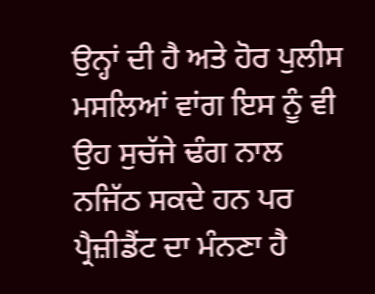ਉਨ੍ਹਾਂ ਦੀ ਹੈ ਅਤੇ ਹੋਰ ਪੁਲੀਸ ਮਸਲਿਆਂ ਵਾਂਗ ਇਸ ਨੂੰ ਵੀ ਉਹ ਸੁਚੱਜੇ ਢੰਗ ਨਾਲ ਨਜਿੱਠ ਸਕਦੇ ਹਨ ਪਰ ਪ੍ਰੈਜ਼ੀਡੈਂਟ ਦਾ ਮੰਨਣਾ ਹੈ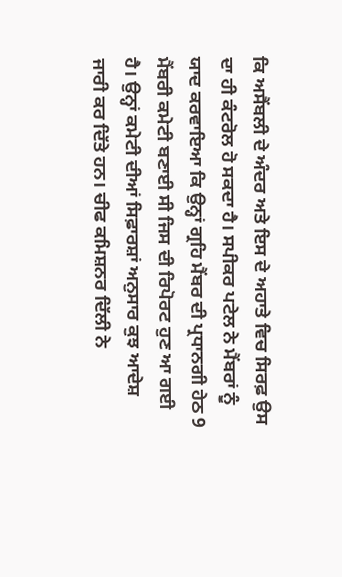ਕਿ ਅਸੈਂਬਲੀ ਦੇ ਅੰਦਰ ਅਤੇ ਇਸ ਦੇ ਅਹਾਤੇ ਵਿਚ ਸਿਰਫ਼ ਉਸ ਦਾ ਹੀ ਕੰਟਰੋਲ ਹੋ ਸਕਦਾ ਹੈ। ਸਪੀਕਰ ਪਟੇਲ ਨੇ ਮੈਂਬਰਾਂ ਨੂੰ ਯਾਦ ਕਰਵਾਇਆ ਕਿ ਉਨ੍ਹਾਂ ਗ੍ਰਹਿ ਮੈਂਬਰ ਦੀ ਪ੍ਰਧਾਨਗੀ ਹੇਠ 9 ਮੈਂਬਰੀ ਕਮੇਟੀ ਬਣਾਈ ਸੀ ਜਿਸ ਦੀ ਰਿਪੋਰਟ ਹੁਣ ਆ ਗਈ ਹੈ। ਉਨ੍ਹਾਂ ਕਮੇਟੀ ਦੀਆਂ ਸਿਫ਼ਾਰਸ਼ਾਂ ਅਨੁਸਾਰ ਕੁਝ ਆਦੇਸ਼ ਜਾਰੀ ਕਰ ਦਿੱਤੇ ਹਨ। ਚੀਫ ਕਮਿਸ਼ਨਰ ਦਿੱਲੀ ਨੇ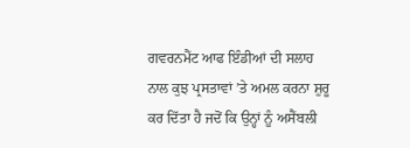ਗਵਰਨਮੈਂਟ ਆਫ ਇੰਡੀਆਂ ਦੀ ਸਲਾਹ ਨਾਲ ਕੁਝ ਪ੍ਰਸਤਾਵਾਂ ’ਤੇ ਅਮਲ ਕਰਨਾ ਸ਼ੁਰੂ ਕਰ ਦਿੱਤਾ ਹੈ ਜਦੋਂ ਕਿ ਉਨ੍ਹਾਂ ਨੂੰ ਅਸੈਂਬਲੀ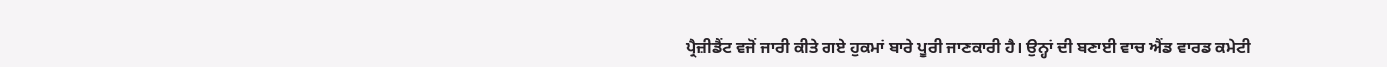ਪ੍ਰੈਜ਼ੀਡੈਂਟ ਵਜੋਂ ਜਾਰੀ ਕੀਤੇ ਗਏ ਹੁਕਮਾਂ ਬਾਰੇ ਪੂਰੀ ਜਾਣਕਾਰੀ ਹੈ। ਉਨ੍ਹਾਂ ਦੀ ਬਣਾਈ ਵਾਚ ਐਂਡ ਵਾਰਡ ਕਮੇਟੀ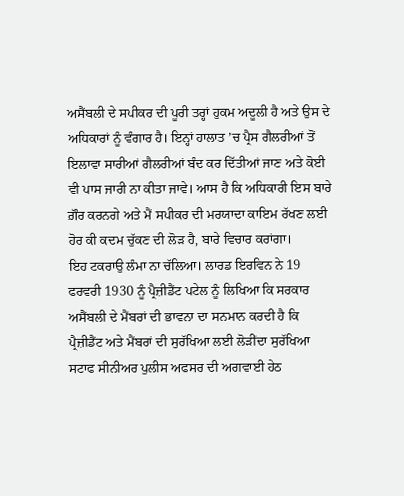ਅਸੈਂਬਲੀ ਦੇ ਸਪੀਕਰ ਦੀ ਪੂਰੀ ਤਰ੍ਹਾਂ ਹੁਕਮ ਅਦੂਲੀ ਹੈ ਅਤੇ ਉਸ ਦੇ ਅਧਿਕਾਰਾਂ ਨੂੰ ਵੰਗਾਰ ਹੈ। ਇਨ੍ਹਾਂ ਹਾਲਾਤ ’ਚ ਪ੍ਰੈਸ ਗੈਲਰੀਆਂ ਤੋਂ ਇਲਾਵਾ ਸਾਰੀਆਂ ਗੈਲਰੀਆਂ ਬੰਦ ਕਰ ਦਿੱਤੀਆਂ ਜਾਣ ਅਤੇ ਕੋਈ ਵੀ ਪਾਸ ਜਾਰੀ ਨਾ ਕੀਤਾ ਜਾਵੇ। ਆਸ ਹੈ ਕਿ ਅਧਿਕਾਰੀ ਇਸ ਬਾਰੇ ਗ਼ੌਰ ਕਰਨਗੇ ਅਤੇ ਮੈਂ ਸਪੀਕਰ ਦੀ ਮਰਯਾਦਾ ਕਾਇਮ ਰੱਖਣ ਲਈ ਹੋਰ ਕੀ ਕਦਮ ਚੁੱਕਣ ਦੀ ਲੋੜ ਹੈ, ਬਾਰੇ ਵਿਚਾਰ ਕਰਾਂਗਾ।
ਇਹ ਟਕਰਾਉ ਲੰਮਾ ਨਾ ਚੱਲਿਆ। ਲਾਰਡ ਇਰਵਿਨ ਨੇ 19 ਫਰਵਰੀ 1930 ਨੂੰ ਪ੍ਰੈਜ਼ੀਡੈਂਟ ਪਟੇਲ ਨੂੰ ਲਿਖਿਆ ਕਿ ਸਰਕਾਰ ਅਸੈਂਬਲੀ ਦੇ ਮੈਂਬਰਾਂ ਦੀ ਭਾਵਨਾ ਦਾ ਸਨਮਾਨ ਕਰਦੀ ਹੈ ਕਿ ਪ੍ਰੈਜ਼ੀਡੈਂਟ ਅਤੇ ਮੈਂਬਰਾਂ ਦੀ ਸੁਰੱਖਿਆ ਲਈ ਲੋੜੀਂਦਾ ਸੁਰੱਖਿਆ ਸਟਾਫ ਸੀਨੀਅਰ ਪੁਲੀਸ ਅਫਸਰ ਦੀ ਅਗਵਾਈ ਹੇਠ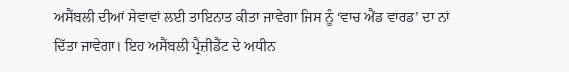ਅਸੈਂਬਲੀ ਦੀਆਂ ਸੇਵਾਵਾਂ ਲਈ ਤਾਇਨਾਤ ਕੀਤਾ ਜਾਵੇਗਾ ਜਿਸ ਨੂੰ ‘ਵਾਚ ਐਂਡ ਵਾਰਡ’ ਦਾ ਨਾਂ ਦਿੱਤਾ ਜਾਵੇਗਾ। ਇਹ ਅਸੈਂਬਲੀ ਪ੍ਰੈਜ਼ੀਡੈਂਟ ਦੇ ਅਧੀਨ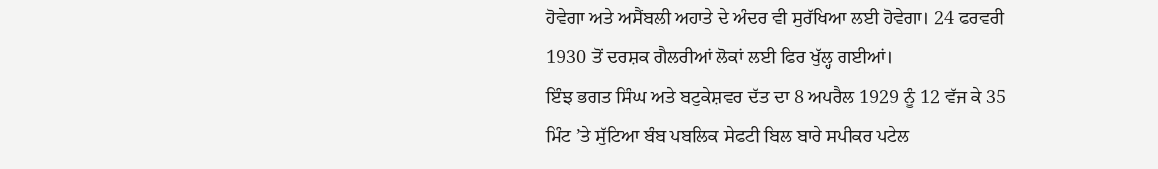ਹੋਵੇਗਾ ਅਤੇ ਅਸੈਂਬਲੀ ਅਹਾਤੇ ਦੇ ਅੰਦਰ ਵੀ ਸੁਰੱਖਿਆ ਲਈ ਹੋਵੇਗਾ। 24 ਫਰਵਰੀ 1930 ਤੋਂ ਦਰਸ਼ਕ ਗੈਲਰੀਆਂ ਲੋਕਾਂ ਲਈ ਫਿਰ ਖੁੱਲ੍ਹ ਗਈਆਂ।
ਇੰਝ ਭਗਤ ਸਿੰਘ ਅਤੇ ਬਟੁਕੇਸ਼ਵਰ ਦੱਤ ਦਾ 8 ਅਪਰੈਲ 1929 ਨੂੰ 12 ਵੱਜ ਕੇ 35 ਮਿੰਟ ’ਤੇ ਸੁੱਟਿਆ ਬੰਬ ਪਬਲਿਕ ਸੇਫਟੀ ਬਿਲ ਬਾਰੇ ਸਪੀਕਰ ਪਟੇਲ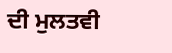ਦੀ ਮੁਲਤਵੀ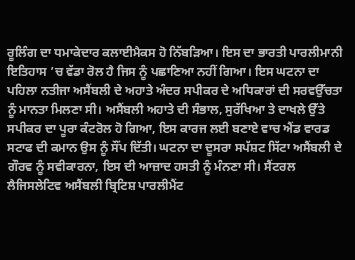ਰੂਲਿੰਗ ਦਾ ਧਮਾਕੇਦਾਰ ਕਲਾਈਮੈਕਸ ਹੋ ਨਿੱਬੜਿਆ। ਇਸ ਦਾ ਭਾਰਤੀ ਪਾਰਲੀਮਾਨੀ ਇਤਿਹਾਸ ’ਚ ਵੱਡਾ ਰੋਲ ਹੈ ਜਿਸ ਨੂੰ ਪਛਾਣਿਆ ਨਹੀਂ ਗਿਆ। ਇਸ ਘਟਨਾ ਦਾ ਪਹਿਲਾ ਨਤੀਜਾ ਅਸੈਂਬਲੀ ਦੇ ਅਹਾਤੇ ਅੰਦਰ ਸਪੀਕਰ ਦੇ ਅਧਿਕਾਰਾਂ ਦੀ ਸਰਵਉੱਚਤਾ ਨੂੰ ਮਾਨਤਾ ਮਿਲਣਾ ਸੀ। ਅਸੈਂਬਲੀ ਅਹਾਤੇ ਦੀ ਸੰਭਾਲ, ਸੁਰੱਖਿਆ ਤੇ ਦਾਖਲੇ ਉੱਤੇ ਸਪੀਕਰ ਦਾ ਪੂਰਾ ਕੰਟਰੋਲ ਹੋ ਗਿਆ, ਇਸ ਕਾਰਜ ਲਈ ਬਣਾਏ ਵਾਚ ਐਂਡ ਵਾਰਡ ਸਟਾਫ ਦੀ ਕਮਾਨ ਉਸ ਨੂੰ ਸੌਂਪ ਦਿੱਤੀ। ਘਟਨਾ ਦਾ ਦੂਸਰਾ ਸਪੱਸ਼ਟ ਸਿੱਟਾ ਅਸੈਂਬਲੀ ਦੇ ਗੌਰਵ ਨੂੰ ਸਵੀਕਾਰਨਾ, ਇਸ ਦੀ ਆਜ਼ਾਦ ਹਸਤੀ ਨੂੰ ਮੰਨਣਾ ਸੀ। ਸੈਂਟਰਲ ਲੈਜਿਸਲੇਟਿਵ ਅਸੈਂਬਲੀ ਬ੍ਰਿਟਿਸ਼ ਪਾਰਲੀਮੈਂਟ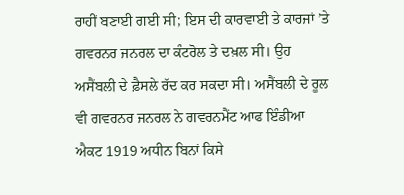ਰਾਹੀਂ ਬਣਾਈ ਗਈ ਸੀ; ਇਸ ਦੀ ਕਾਰਵਾਈ ਤੇ ਕਾਰਜਾਂ ’ਤੇ ਗਵਰਨਰ ਜਨਰਲ ਦਾ ਕੰਟਰੋਲ ਤੇ ਦਖ਼ਲ ਸੀ। ਉਹ ਅਸੈਂਬਲੀ ਦੇ ਫ਼ੈਸਲੇ ਰੱਦ ਕਰ ਸਕਦਾ ਸੀ। ਅਸੈਂਬਲੀ ਦੇ ਰੂਲ ਵੀ ਗਵਰਨਰ ਜਨਰਲ ਨੇ ਗਵਰਨਮੈਂਟ ਆਫ ਇੰਡੀਆ ਐਕਟ 1919 ਅਧੀਨ ਬਿਨਾਂ ਕਿਸੇ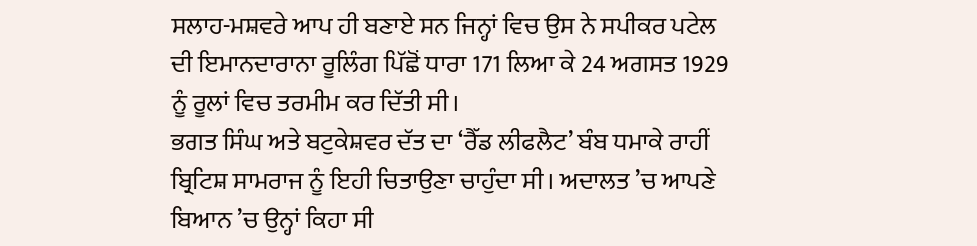ਸਲਾਹ-ਮਸ਼ਵਰੇ ਆਪ ਹੀ ਬਣਾਏ ਸਨ ਜਿਨ੍ਹਾਂ ਵਿਚ ਉਸ ਨੇ ਸਪੀਕਰ ਪਟੇਲ ਦੀ ਇਮਾਨਦਾਰਾਨਾ ਰੂਲਿੰਗ ਪਿੱਛੋਂ ਧਾਰਾ 171 ਲਿਆ ਕੇ 24 ਅਗਸਤ 1929 ਨੂੰ ਰੂਲਾਂ ਵਿਚ ਤਰਮੀਮ ਕਰ ਦਿੱਤੀ ਸੀ।
ਭਗਤ ਸਿੰਘ ਅਤੇ ਬਟੁਕੇਸ਼ਵਰ ਦੱਤ ਦਾ ‘ਰੈੱਡ ਲੀਫਲੈਟ’ ਬੰਬ ਧਮਾਕੇ ਰਾਹੀਂ ਬ੍ਰਿਟਿਸ਼ ਸਾਮਰਾਜ ਨੂੰ ਇਹੀ ਚਿਤਾਉਣਾ ਚਾਹੁੰਦਾ ਸੀ। ਅਦਾਲਤ ’ਚ ਆਪਣੇ ਬਿਆਨ ’ਚ ਉਨ੍ਹਾਂ ਕਿਹਾ ਸੀ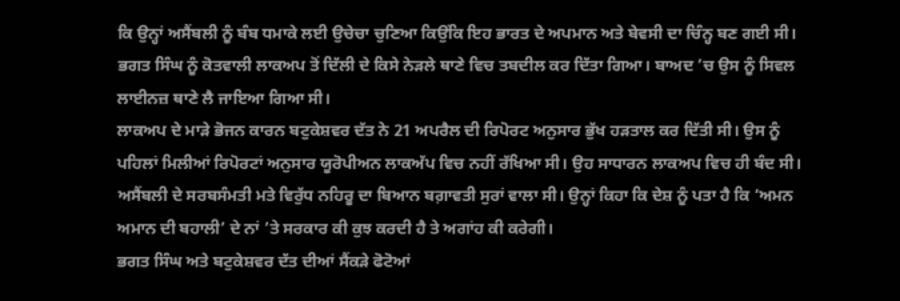ਕਿ ਉਨ੍ਹਾਂ ਅਸੈਂਬਲੀ ਨੂੰ ਬੰਬ ਧਮਾਕੇ ਲਈ ਉਚੇਚਾ ਚੁਣਿਆ ਕਿਉਂਕਿ ਇਹ ਭਾਰਤ ਦੇ ਅਪਮਾਨ ਅਤੇ ਬੇਵਸੀ ਦਾ ਚਿੰਨ੍ਹ ਬਣ ਗਈ ਸੀ। ਭਗਤ ਸਿੰਘ ਨੂੰ ਕੋਤਵਾਲੀ ਲਾਕਅਪ ਤੋਂ ਦਿੱਲੀ ਦੇ ਕਿਸੇ ਨੇੜਲੇ ਥਾਣੇ ਵਿਚ ਤਬਦੀਲ ਕਰ ਦਿੱਤਾ ਗਿਆ। ਬਾਅਦ ’ਚ ਉਸ ਨੂੰ ਸਿਵਲ ਲਾਈਨਜ਼ ਥਾਣੇ ਲੈ ਜਾਇਆ ਗਿਆ ਸੀ।
ਲਾਕਅਪ ਦੇ ਮਾੜੇ ਭੋਜਨ ਕਾਰਨ ਬਟੁਕੇਸ਼ਵਰ ਦੱਤ ਨੇ 21 ਅਪਰੈਲ ਦੀ ਰਿਪੋਰਟ ਅਨੁਸਾਰ ਭੁੱਖ ਹੜਤਾਲ ਕਰ ਦਿੱਤੀ ਸੀ। ਉਸ ਨੂੰ ਪਹਿਲਾਂ ਮਿਲੀਆਂ ਰਿਪੋਰਟਾਂ ਅਨੁਸਾਰ ਯੂਰੋਪੀਅਨ ਲਾਕਅੱਪ ਵਿਚ ਨਹੀਂ ਰੱਖਿਆ ਸੀ। ਉਹ ਸਾਧਾਰਨ ਲਾਕਅਪ ਵਿਚ ਹੀ ਬੰਦ ਸੀ। ਅਸੈਂਬਲੀ ਦੇ ਸਰਬਸੰਮਤੀ ਮਤੇ ਵਿਰੁੱਧ ਨਹਿਰੂ ਦਾ ਬਿਆਨ ਬਗ਼ਾਵਤੀ ਸੁਰਾਂ ਵਾਲਾ ਸੀ। ਉਨ੍ਹਾਂ ਕਿਹਾ ਕਿ ਦੇਸ਼ ਨੂੰ ਪਤਾ ਹੈ ਕਿ ‘ਅਮਨ ਅਮਾਨ ਦੀ ਬਹਾਲੀ’ ਦੇ ਨਾਂ ’ਤੇ ਸਰਕਾਰ ਕੀ ਕੁਝ ਕਰਦੀ ਹੈ ਤੇ ਅਗਾਂਹ ਕੀ ਕਰੇਗੀ।
ਭਗਤ ਸਿੰਘ ਅਤੇ ਬਟੁਕੇਸ਼ਵਰ ਦੱਤ ਦੀਆਂ ਸੈਂਕੜੇ ਫੋਟੋਆਂ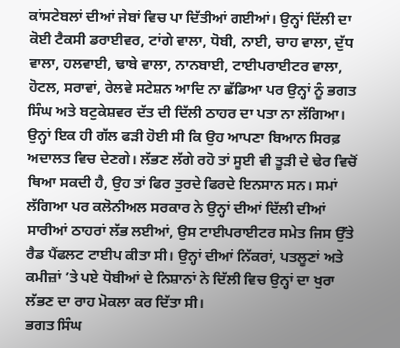ਕਾਂਸਟੇਬਲਾਂ ਦੀਆਂ ਜੇਬਾਂ ਵਿਚ ਪਾ ਦਿੱਤੀਆਂ ਗਈਆਂ। ਉਨ੍ਹਾਂ ਦਿੱਲੀ ਦਾ ਕੋਈ ਟੈਕਸੀ ਡਰਾਈਵਰ, ਟਾਂਗੇ ਵਾਲਾ, ਧੋਬੀ, ਨਾਈ, ਚਾਹ ਵਾਲਾ, ਦੁੱਧ ਵਾਲਾ, ਹਲਵਾਈ, ਢਾਬੇ ਵਾਲਾ, ਨਾਨਬਾਈ, ਟਾਈਪਰਾਈਟਰ ਵਾਲਾ, ਹੋਟਲ, ਸਰਾਵਾਂ, ਰੇਲਵੇ ਸਟੇਸ਼ਨ ਆਦਿ ਨਾ ਛੱਡਿਆ ਪਰ ਉਨ੍ਹਾਂ ਨੂੰ ਭਗਤ ਸਿੰਘ ਅਤੇ ਬਟੁਕੇਸ਼ਵਰ ਦੱਤ ਦੀ ਦਿੱਲੀ ਠਾਹਰ ਦਾ ਪਤਾ ਨਾ ਲੱਗਿਆ। ਉਨ੍ਹਾਂ ਇਕ ਹੀ ਗੱਲ ਫੜੀ ਹੋਈ ਸੀ ਕਿ ਉਹ ਆਪਣਾ ਬਿਆਨ ਸਿਰਫ਼ ਅਦਾਲਤ ਵਿਚ ਦੇਣਗੇ। ਲੱਭਣ ਲੱਗੇ ਰਹੋ ਤਾਂ ਸੂਈ ਵੀ ਤੂੜੀ ਦੇ ਢੇਰ ਵਿਚੋਂ ਥਿਆ ਸਕਦੀ ਹੈ, ਉਹ ਤਾਂ ਫਿਰ ਤੁਰਦੇ ਫਿਰਦੇ ਇਨਸਾਨ ਸਨ। ਸਮਾਂ ਲੱਗਿਆ ਪਰ ਕਲੋਨੀਅਲ ਸਰਕਾਰ ਨੇ ਉਨ੍ਹਾਂ ਦੀਆਂ ਦਿੱਲੀ ਦੀਆਂ ਸਾਰੀਆਂ ਠਾਹਰਾਂ ਲੱਭ ਲਈਆਂ, ਉਸ ਟਾਈਪਰਾਈਟਰ ਸਮੇਤ ਜਿਸ ਉੱਤੇ ਰੈਡ ਪੈਂਫਲਟ ਟਾਈਪ ਕੀਤਾ ਸੀ। ਉਨ੍ਹਾਂ ਦੀਆਂ ਨਿੱਕਰਾਂ, ਪਤਲੂਣਾਂ ਅਤੇ ਕਮੀਜ਼ਾਂ ’ਤੇ ਪਏ ਧੋਬੀਆਂ ਦੇ ਨਿਸ਼ਾਨਾਂ ਨੇ ਦਿੱਲੀ ਵਿਚ ਉਨ੍ਹਾਂ ਦਾ ਖੁਰਾ ਲੱਭਣ ਦਾ ਰਾਹ ਮੋਕਲਾ ਕਰ ਦਿੱਤਾ ਸੀ।
ਭਗਤ ਸਿੰਘ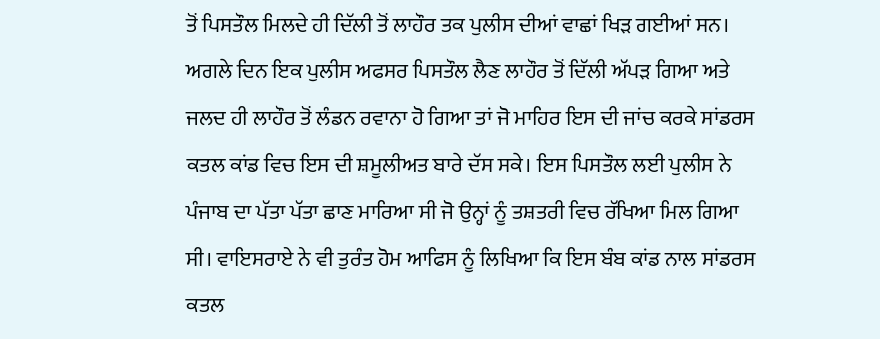ਤੋਂ ਪਿਸਤੌਲ ਮਿਲਦੇ ਹੀ ਦਿੱਲੀ ਤੋਂ ਲਾਹੌਰ ਤਕ ਪੁਲੀਸ ਦੀਆਂ ਵਾਛਾਂ ਖਿੜ ਗਈਆਂ ਸਨ। ਅਗਲੇ ਦਿਨ ਇਕ ਪੁਲੀਸ ਅਫਸਰ ਪਿਸਤੌਲ ਲੈਣ ਲਾਹੌਰ ਤੋਂ ਦਿੱਲੀ ਅੱਪੜ ਗਿਆ ਅਤੇ ਜਲਦ ਹੀ ਲਾਹੌਰ ਤੋਂ ਲੰਡਨ ਰਵਾਨਾ ਹੋ ਗਿਆ ਤਾਂ ਜੋ ਮਾਹਿਰ ਇਸ ਦੀ ਜਾਂਚ ਕਰਕੇ ਸਾਂਡਰਸ ਕਤਲ ਕਾਂਡ ਵਿਚ ਇਸ ਦੀ ਸ਼ਮੂਲੀਅਤ ਬਾਰੇ ਦੱਸ ਸਕੇ। ਇਸ ਪਿਸਤੌਲ ਲਈ ਪੁਲੀਸ ਨੇ ਪੰਜਾਬ ਦਾ ਪੱਤਾ ਪੱਤਾ ਛਾਣ ਮਾਰਿਆ ਸੀ ਜੋ ਉਨ੍ਹਾਂ ਨੂੰ ਤਸ਼ਤਰੀ ਵਿਚ ਰੱਖਿਆ ਮਿਲ ਗਿਆ ਸੀ। ਵਾਇਸਰਾਏ ਨੇ ਵੀ ਤੁਰੰਤ ਹੋਮ ਆਫਿਸ ਨੂੰ ਲਿਖਿਆ ਕਿ ਇਸ ਬੰਬ ਕਾਂਡ ਨਾਲ ਸਾਂਡਰਸ ਕਤਲ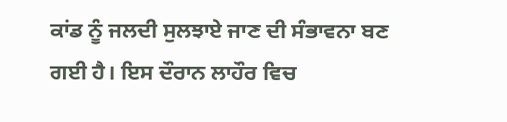ਕਾਂਡ ਨੂੰ ਜਲਦੀ ਸੁਲਝਾਏ ਜਾਣ ਦੀ ਸੰਭਾਵਨਾ ਬਣ ਗਈ ਹੈ। ਇਸ ਦੌਰਾਨ ਲਾਹੌਰ ਵਿਚ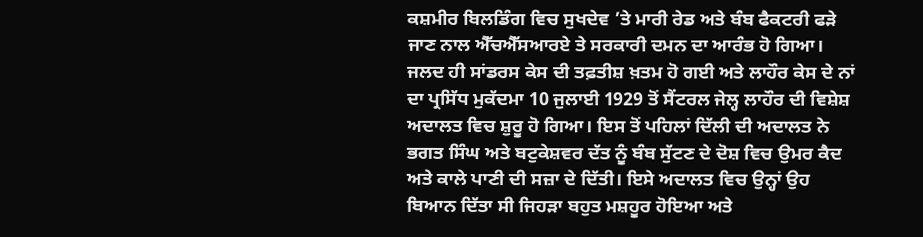ਕਸ਼ਮੀਰ ਬਿਲਡਿੰਗ ਵਿਚ ਸੁਖਦੇਵ ’ਤੇ ਮਾਰੀ ਰੇਡ ਅਤੇ ਬੰਬ ਫੈਕਟਰੀ ਫੜੇ ਜਾਣ ਨਾਲ ਐੱਚਐੱਸਆਰਏ ਤੇ ਸਰਕਾਰੀ ਦਮਨ ਦਾ ਆਰੰਭ ਹੋ ਗਿਆ। ਜਲਦ ਹੀ ਸਾਂਡਰਸ ਕੇਸ ਦੀ ਤਫ਼ਤੀਸ਼ ਖ਼ਤਮ ਹੋ ਗਈ ਅਤੇ ਲਾਹੌਰ ਕੇਸ ਦੇ ਨਾਂ ਦਾ ਪ੍ਰਸਿੱਧ ਮੁਕੱਦਮਾ 10 ਜੁਲਾਈ 1929 ਤੋਂ ਸੈਂਟਰਲ ਜੇਲ੍ਹ ਲਾਹੌਰ ਦੀ ਵਿਸ਼ੇਸ਼ ਅਦਾਲਤ ਵਿਚ ਸ਼ੁਰੂ ਹੋ ਗਿਆ। ਇਸ ਤੋਂ ਪਹਿਲਾਂ ਦਿੱਲੀ ਦੀ ਅਦਾਲਤ ਨੇ ਭਗਤ ਸਿੰਘ ਅਤੇ ਬਟੁਕੇਸ਼ਵਰ ਦੱਤ ਨੂੰ ਬੰਬ ਸੁੱਟਣ ਦੇ ਦੋਸ਼ ਵਿਚ ਉਮਰ ਕੈਦ ਅਤੇ ਕਾਲੇ ਪਾਣੀ ਦੀ ਸਜ਼ਾ ਦੇ ਦਿੱਤੀ। ਇਸੇ ਅਦਾਲਤ ਵਿਚ ਉਨ੍ਹਾਂ ਉਹ ਬਿਆਨ ਦਿੱਤਾ ਸੀ ਜਿਹੜਾ ਬਹੁਤ ਮਸ਼ਹੂਰ ਹੋਇਆ ਅਤੇ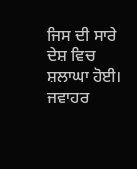ਜਿਸ ਦੀ ਸਾਰੇ ਦੇਸ਼ ਵਿਚ ਸ਼ਲਾਘਾ ਹੋਈ। ਜਵਾਹਰ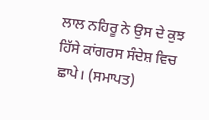ਲਾਲ ਨਹਿਰੂ ਨੇ ਉਸ ਦੇ ਕੁਝ ਹਿੱਸੇ ਕਾਂਗਰਸ ਸੰਦੇਸ਼ ਵਿਚ ਛਾਪੇ। (ਸਮਾਪਤ)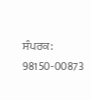ਸੰਪਰਕ: 98150-00873